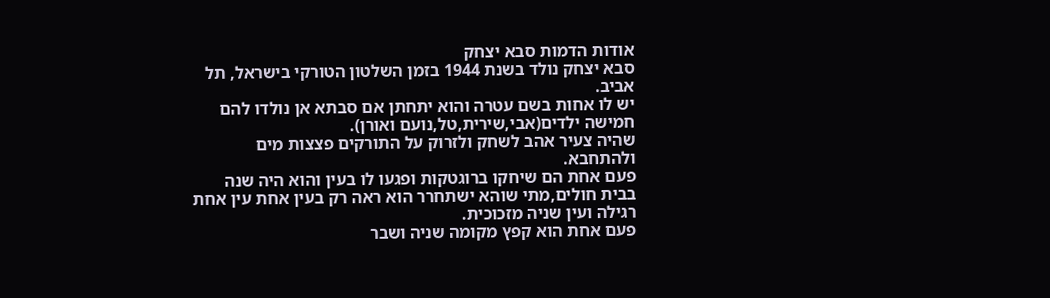אודות הדמות סבא יצחק
סבא יצחק נולד בשנת 1944 בזמן השלטון הטורקי בישראל, תל אביב.
יש לו אחות בשם עטרה והוא יתחתן אם סבתא אן נולדו להם חמישה ילדים(אבי,שירית,טל,נועם ואורן).
שהיה צעיר אהב לשחק ולזרוק על התורקים פצצות מים ולהתחבא.
פעם אחת הם שיחקו ברוגטקות ופגעו לו בעין והוא היה שנה בבית חולים,מתי שוהא ישתחרר הוא ראה רק בעין אחת עין אחת רגילה ועין שניה מזכוכית.
פעם אחת הוא קפץ מקומה שניה ושבר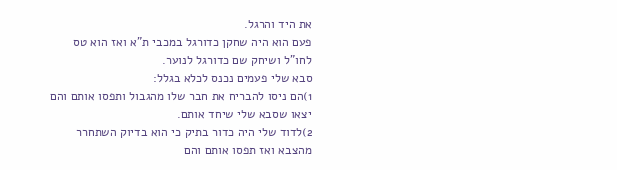את היד והרגל.
פעם הוא היה שחקן כדורגל במכבי ת"א ואז הוא טס לחו"ל ושיחק שם כדורגל לנוער.
סבא שלי פעמים נכנס לכלא בגלל:
1)הם ניסו להבריח את חבר שלו מהגבול ותפסו אותם והם יצאו שסבא שלי שיחד אותם.
2)לדוד שלי היה כדור בתיק כי הוא בדיוק השתחרר מהצבא ואז תפסו אותם והם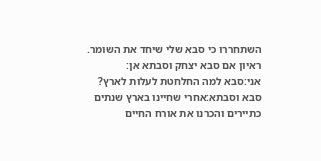השתחררו כי סבא שלי שיחד את השומר.
ראיון אם סבא יצחק וסבתא אן:
אני:סבא למה החלחטת לעלות לארץ?
סבא וסבתא:אחרי שחיינו בארץ שנתים כתיירים והכרנו את אורח החיים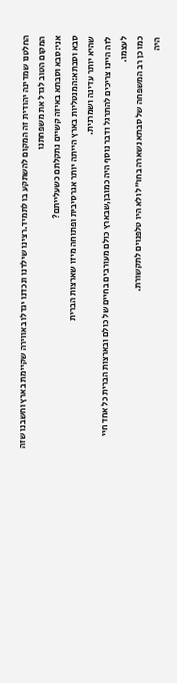החלטנו שמדינה יהודית זה המקום להשתקע בו לתמיד.רצינו שילדנו ונכדנו יגדלו באווירה שקיימת בארץ וחשבנו שזה המקום הטוב לגדל את משפחתנו
אני:סבא וסבתא באיזה קשיים נתקלתם כשעלייתם?
סבא וסבתא:המנטליות בארץ הייתה יותר אגרסיבית ופתוחה מיזו שארצות הברית
שהיא יותר עדינה ושמרנית.
לזה היינו צריכים להתרגל ודבר נוסף היה כמובן,שבארץ כולם מעורבים בחיים של כולם ובארצות הברית כל אחד חיי לעצמו.
כמו כן רב המשפחה של סבתא נשארה בחו"ל ולא היו טלפנוים לתקשורת.
היה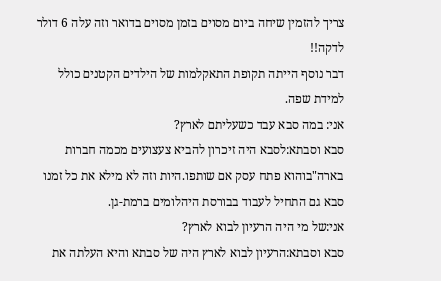צריך להזמין שיחה ביום מסוים בזמן מסוים בדואר וזה עלה 6 דולר לדקה!!
דבר נוסף הייתה תקופת התאקלמות של הילדים הקטנים כולל למידת שפה.
אני: במה סבא עבד כשעליתם לארץ?
סבא וסבתא:לסבא היה זיכרון להביא צעצועים מכמה חברות בארה"בוהוא פתח עסק אם שותפו.היות וזה לא מילא את כל זמנו סבא גם התחיל לעבוד בבורסת היהלומים ברמת-גן.
אני:של מי היה הרעיון לבוא לארץ?
סבא וסבתא:הרעיון לבוא לארץ היה של סבתא והיא העלתה את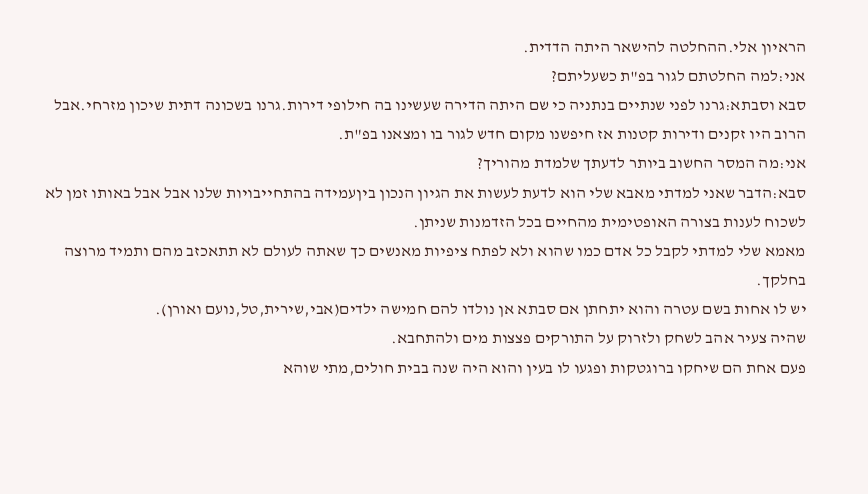הראיון אלי.ההחלטה להישאר היתה הדדית.
אני:למה החלטתם לגור בפ"ת כשעליתם?
סבא וסבתא:גרנו לפני שנתיים בנתניה כי שם היתה הדירה שעשינו בה חילופי דירות.גרנו בשכונה דתית שיכון מזרחי.אבל הרוב היו זקנים ודירות קטנות אז חיפשנו מקום חדש לגור בו ומצאנו בפ"ת.
אני:מה המסר החשוב ביותר לדעתך שלמדת מהוריך?
סבא:הדבר שאני למדתי מאבא שלי הוא לדעת לעשות את הגיון הנכון ביןעמידה בהתחייבויות שלנו אבל אבל באותו זמן לא לשכוח לענות בצורה האופטימית מהחיים בכל הזדמנות שניתן.
מאמא שלי למדתי לקבל כל אדם כמו שהוא ולא לפתח ציפיות מאנשים כך שאתה לעולם לא תתאכזב מהם ותמיד מרוצה בחלקך.
יש לו אחות בשם עטרה והוא יתחתן אם סבתא אן נולדו להם חמישה ילדים(אבי,שירית,טל,נועם ואורן).
שהיה צעיר אהב לשחק ולזרוק על התורקים פצצות מים ולהתחבא.
פעם אחת הם שיחקו ברוגטקות ופגעו לו בעין והוא היה שנה בבית חולים,מתי שוהא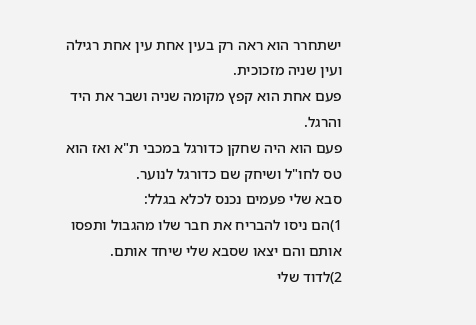ישתחרר הוא ראה רק בעין אחת עין אחת רגילה ועין שניה מזכוכית.
פעם אחת הוא קפץ מקומה שניה ושבר את היד והרגל.
פעם הוא היה שחקן כדורגל במכבי ת"א ואז הוא טס לחו"ל ושיחק שם כדורגל לנוער.
סבא שלי פעמים נכנס לכלא בגלל:
1)הם ניסו להבריח את חבר שלו מהגבול ותפסו אותם והם יצאו שסבא שלי שיחד אותם.
2)לדוד שלי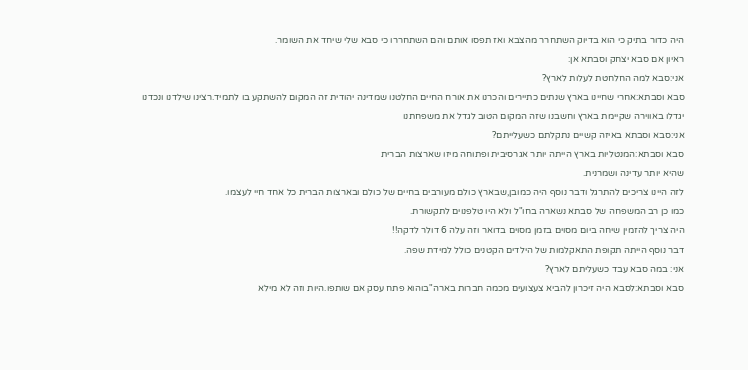היה כדור בתיק כי הוא בדיוק השתחרר מהצבא ואז תפסו אותם והם השתחררו כי סבא שלי שיחד את השומר.
ראיון אם סבא יצחק וסבתא אן:
אני:סבא למה החלחטת לעלות לארץ?
סבא וסבתא:אחרי שחיינו בארץ שנתים כתיירים והכרנו את אורח החיים החלטנו שמדינה יהודית זה המקום להשתקע בו לתמיד.רצינו שילדנו ונכדנו יגדלו באווירה שקיימת בארץ וחשבנו שזה המקום הטוב לגדל את משפחתנו
אני:סבא וסבתא באיזה קשיים נתקלתם כשעלייתם?
סבא וסבתא:המנטליות בארץ הייתה יותר אגרסיבית ופתוחה מיזו שארצות הברית
שהיא יותר עדינה ושמרנית.
לזה היינו צריכים להתרגל ודבר נוסף היה כמובן,שבארץ כולם מעורבים בחיים של כולם ובארצות הברית כל אחד חיי לעצמו.
כמו כן רב המשפחה של סבתא נשארה בחו"ל ולא היו טלפנוים לתקשורת.
היה צריך להזמין שיחה ביום מסוים בזמן מסוים בדואר וזה עלה 6 דולר לדקה!!
דבר נוסף הייתה תקופת התאקלמות של הילדים הקטנים כולל למידת שפה.
אני: במה סבא עבד כשעליתם לארץ?
סבא וסבתא:לסבא היה זיכרון להביא צעצועים מכמה חברות בארה"בוהוא פתח עסק אם שותפו.היות וזה לא מילא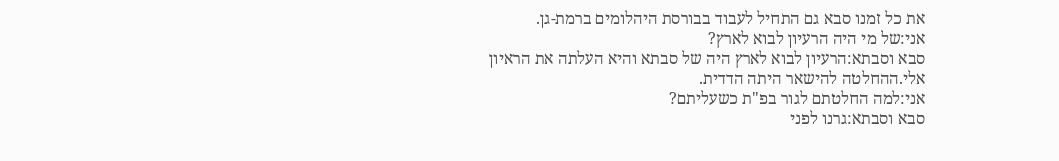את כל זמנו סבא גם התחיל לעבוד בבורסת היהלומים ברמת-גן.
אני:של מי היה הרעיון לבוא לארץ?
סבא וסבתא:הרעיון לבוא לארץ היה של סבתא והיא העלתה את הראיון אלי.ההחלטה להישאר היתה הדדית.
אני:למה החלטתם לגור בפ"ת כשעליתם?
סבא וסבתא:גרנו לפני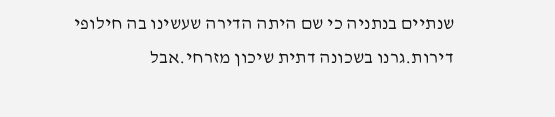שנתיים בנתניה כי שם היתה הדירה שעשינו בה חילופי דירות.גרנו בשכונה דתית שיכון מזרחי.אבל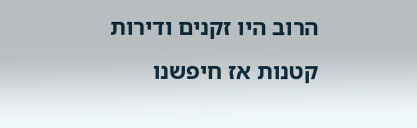הרוב היו זקנים ודירות קטנות אז חיפשנו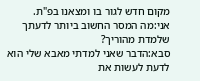מקום חדש לגור בו ומצאנו בפ"ת.
אני:מה המסר החשוב ביותר לדעתך שלמדת מהוריך?
סבא:הדבר שאני למדתי מאבא שלי הוא לדעת לעשות את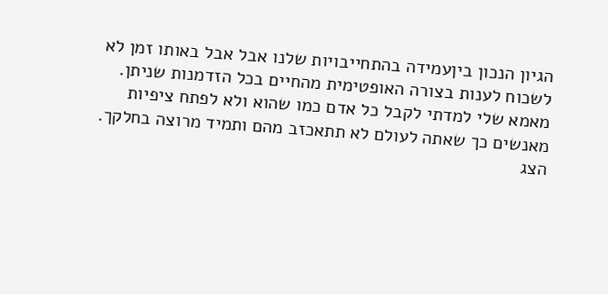הגיון הנכון ביןעמידה בהתחייבויות שלנו אבל אבל באותו זמן לא לשכוח לענות בצורה האופטימית מהחיים בכל הזדמנות שניתן.
מאמא שלי למדתי לקבל כל אדם כמו שהוא ולא לפתח ציפיות מאנשים כך שאתה לעולם לא תתאכזב מהם ותמיד מרוצה בחלקך.
הצג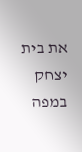את בית יצחק במפה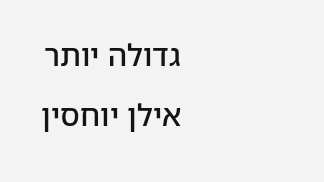גדולה יותר
אילן יוחסין